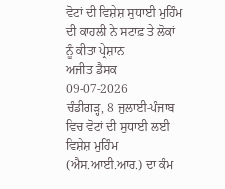ਵੋਟਾਂ ਦੀ ਵਿਸ਼ੇਸ਼ ਸੁਧਾਈ ਮੁਹਿੰਮ ਦੀ ਕਾਹਲੀ ਨੇ ਸਟਾਫ਼ ਤੇ ਲੋਕਾਂ ਨੂੰ ਕੀਤਾ ਪ੍ਰੇਸ਼ਾਨ
ਅਜੀਤ ਡੈਸਕ
09-07-2026
ਚੰਡੀਗੜ੍ਹ, 8 ਜੁਲਾਈ-ਪੰਜਾਬ ਵਿਚ ਵੋਟਾਂ ਦੀ ਸੁਧਾਈ ਲਈ ਵਿਸ਼ੇਸ਼ ਮੁਹਿੰਮ (ਐਸ.ਆਈ.ਆਰ.) ਦਾ ਕੰਮ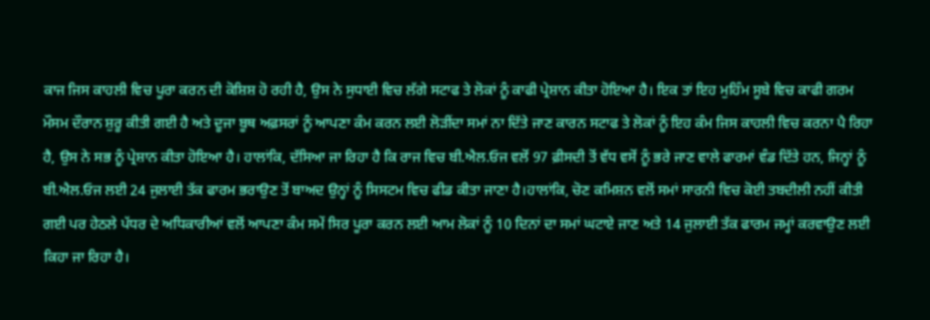ਕਾਜ ਜਿਸ ਕਾਹਲੀ ਵਿਚ ਪੂਰਾ ਕਰਨ ਦੀ ਕੋਸ਼ਿਸ਼ ਹੋ ਰਹੀ ਹੈ, ਉਸ ਨੇ ਸੁਧਾਈ ਵਿਚ ਲੱਗੇ ਸਟਾਫ ਤੇ ਲੋਕਾਂ ਨੂੰ ਕਾਫੀ ਪ੍ਰੇਸ਼ਾਨ ਕੀਤਾ ਹੋਇਆ ਹੈ। ਇਕ ਤਾਂ ਇਹ ਮੁਹਿੰਮ ਸੂਬੇ ਵਿਚ ਕਾਫੀ ਗਰਮ ਮੌਸਮ ਦੌਰਾਨ ਸ਼ੁਰੂ ਕੀਤੀ ਗਈ ਹੈ ਅਤੇ ਦੂਜਾ ਬੂਥ ਅਫ਼ਸਰਾਂ ਨੂੰ ਆਪਣਾ ਕੰਮ ਕਰਨ ਲਈ ਲੋੜੀਂਦਾ ਸਮਾਂ ਨਾ ਦਿੱਤੇ ਜਾਣ ਕਾਰਨ ਸਟਾਫ ਤੇ ਲੋਕਾਂ ਨੂੰ ਇਹ ਕੰਮ ਜਿਸ ਕਾਹਲੀ ਵਿਚ ਕਰਨਾ ਪੈ ਰਿਹਾ ਹੈ, ਉਸ ਨੇ ਸਭ ਨੂੰ ਪ੍ਰੇਸ਼ਾਨ ਕੀਤਾ ਹੋਇਆ ਹੈ। ਹਾਲਾਂਕਿ, ਦੱਸਿਆ ਜਾ ਰਿਹਾ ਹੈ ਕਿ ਰਾਜ ਵਿਚ ਬੀ.ਐਲ.ਓਜ ਵਲੋਂ 97 ਫ਼ੀਸਦੀ ਤੋਂ ਵੱਧ ਵਸੋਂ ਨੂੰ ਭਰੇ ਜਾਣ ਵਾਲੇ ਫਾਰਮਾਂ ਵੰਡ ਦਿੱਤੇ ਹਨ, ਜਿਨ੍ਹਾਂ ਨੂੰ ਬੀ.ਐਲ.ਓਜ ਲਈ 24 ਜੁਲਾਈ ਤੱਕ ਫਾਰਮ ਭਰਾਉਣ ਤੋਂ ਬਾਅਦ ਉਨ੍ਹਾਂ ਨੂੰ ਸਿਸਟਮ ਵਿਚ ਫੀਡ ਕੀਤਾ ਜਾਣਾ ਹੈ।ਹਾਲਾਂਕਿ, ਚੋਣ ਕਮਿਸ਼ਨ ਵਲੋਂ ਸਮਾਂ ਸਾਰਨੀ ਵਿਚ ਕੋਈ ਤਬਦੀਲੀ ਨਹੀਂ ਕੀਤੀ ਗਈ ਪਰ ਹੇਠਲੇ ਪੱਧਰ ਦੇ ਅਧਿਕਾਰੀਆਂ ਵਲੋਂ ਆਪਣਾ ਕੰਮ ਸਮੇਂ ਸਿਰ ਪੂਰਾ ਕਰਨ ਲਈ ਆਮ ਲੋਕਾਂ ਨੂੰ 10 ਦਿਨਾਂ ਦਾ ਸਮਾਂ ਘਟਾਏ ਜਾਣ ਅਤੇ 14 ਜੁਲਾਈ ਤੱਕ ਫਾਰਮ ਜਮ੍ਹਾਂ ਕਰਵਾਉਣ ਲਈ ਕਿਹਾ ਜਾ ਰਿਹਾ ਹੈ।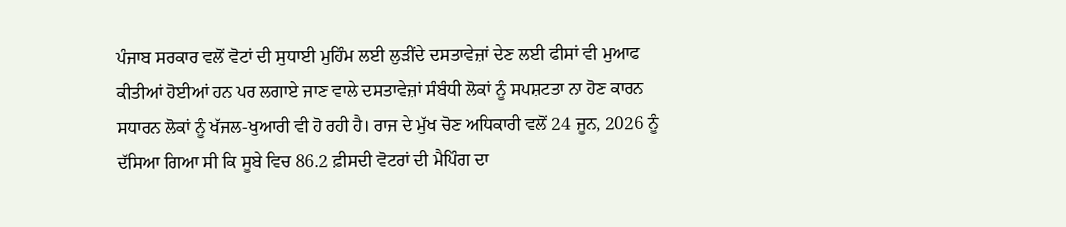ਪੰਜਾਬ ਸਰਕਾਰ ਵਲੋਂ ਵੋਟਾਂ ਦੀ ਸੁਧਾਈ ਮੁਹਿੰਮ ਲਈ ਲੁੜੀਂਦੇ ਦਸਤਾਵੇਜ਼ਾਂ ਦੇਣ ਲਈ ਫੀਸਾਂ ਵੀ ਮੁਆਫ ਕੀਤੀਆਂ ਹੋਈਆਂ ਹਨ ਪਰ ਲਗਾਏ ਜਾਣ ਵਾਲੇ ਦਸਤਾਵੇਜ਼ਾਂ ਸੰਬੰਧੀ ਲੋਕਾਂ ਨੂੰ ਸਪਸ਼ਟਤਾ ਨਾ ਹੋਣ ਕਾਰਨ ਸਧਾਰਨ ਲੋਕਾਂ ਨੂੰ ਖੱਜਲ-ਖੁਆਰੀ ਵੀ ਹੋ ਰਹੀ ਹੈ। ਰਾਜ ਦੇ ਮੁੱਖ ਚੋਣ ਅਧਿਕਾਰੀ ਵਲੋਂ 24 ਜੂਨ, 2026 ਨੂੰ ਦੱਸਿਆ ਗਿਆ ਸੀ ਕਿ ਸੂਬੇ ਵਿਚ 86.2 ਫ਼ੀਸਦੀ ਵੋਟਰਾਂ ਦੀ ਮੈਪਿੰਗ ਦਾ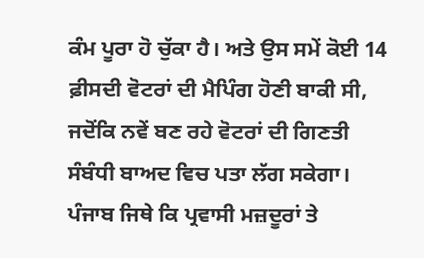ਕੰਮ ਪੂਰਾ ਹੋ ਚੁੱਕਾ ਹੈ। ਅਤੇ ਉਸ ਸਮੇਂ ਕੋਈ 14 ਫ਼ੀਸਦੀ ਵੋਟਰਾਂ ਦੀ ਮੈਪਿੰਗ ਹੋਣੀ ਬਾਕੀ ਸੀ, ਜਦੋਂਕਿ ਨਵੇਂ ਬਣ ਰਹੇ ਵੋਟਰਾਂ ਦੀ ਗਿਣਤੀ ਸੰਬੰਧੀ ਬਾਅਦ ਵਿਚ ਪਤਾ ਲੱਗ ਸਕੇਗਾ। ਪੰਜਾਬ ਜਿਥੇ ਕਿ ਪ੍ਰਵਾਸੀ ਮਜ਼ਦੂਰਾਂ ਤੇ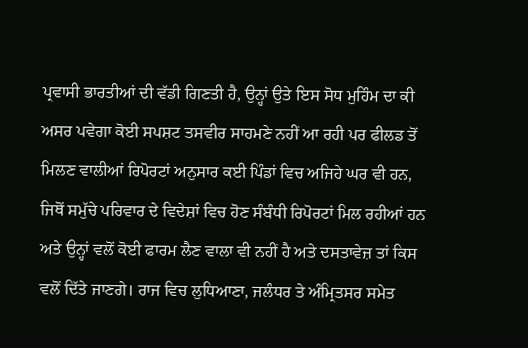ਪ੍ਰਵਾਸੀ ਭਾਰਤੀਆਂ ਦੀ ਵੱਡੀ ਗਿਣਤੀ ਹੈ, ਉਨ੍ਹਾਂ ਉਤੇ ਇਸ ਸੋਧ ਮੁਹਿੰਮ ਦਾ ਕੀ ਅਸਰ ਪਵੇਗਾ ਕੋਈ ਸਪਸ਼ਟ ਤਸਵੀਰ ਸਾਹਮਣੇ ਨਹੀਂ ਆ ਰਹੀ ਪਰ ਫੀਲਡ ਤੋਂ ਮਿਲਣ ਵਾਲੀਆਂ ਰਿਪੋਰਟਾਂ ਅਨੁਸਾਰ ਕਈ ਪਿੰਡਾਂ ਵਿਚ ਅਜਿਹੇ ਘਰ ਵੀ ਹਨ, ਜਿਥੋਂ ਸਮੁੱਚੇ ਪਰਿਵਾਰ ਦੇ ਵਿਦੇਸ਼ਾਂ ਵਿਚ ਹੋਣ ਸੰਬੰਧੀ ਰਿਪੋਰਟਾਂ ਮਿਲ ਰਹੀਆਂ ਹਨ ਅਤੇ ਉਨ੍ਹਾਂ ਵਲੋਂ ਕੋਈ ਫਾਰਮ ਲੈਣ ਵਾਲਾ ਵੀ ਨਹੀਂ ਹੈ ਅਤੇ ਦਸਤਾਵੇਜ਼ ਤਾਂ ਕਿਸ ਵਲੋਂ ਦਿੱਤੇ ਜਾਣਗੇ। ਰਾਜ ਵਿਚ ਲੁਧਿਆਣਾ, ਜਲੰਧਰ ਤੇ ਅੰਮ੍ਰਿਤਸਰ ਸਮੇਤ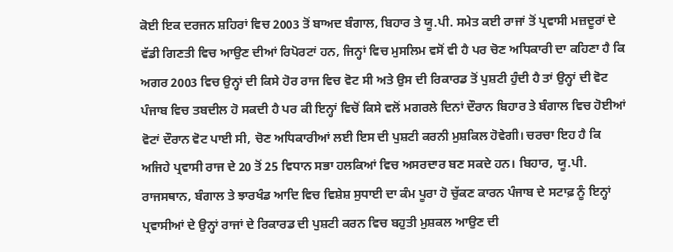ਕੋਈ ਇਕ ਦਰਜਨ ਸ਼ਹਿਰਾਂ ਵਿਚ 2003 ਤੋਂ ਬਾਅਦ ਬੰਗਾਲ, ਬਿਹਾਰ ਤੇ ਯੂ.ਪੀ. ਸਮੇਤ ਕਈ ਰਾਜਾਂ ਤੋਂ ਪ੍ਰਵਾਸੀ ਮਜ਼ਦੂਰਾਂ ਦੇ ਵੱਡੀ ਗਿਣਤੀ ਵਿਚ ਆਉਣ ਦੀਆਂ ਰਿਪੋਰਟਾਂ ਹਨ, ਜਿਨ੍ਹਾਂ ਵਿਚ ਮੁਸਲਿਮ ਵਸੋਂ ਵੀ ਹੈ ਪਰ ਚੋਣ ਅਧਿਕਾਰੀ ਦਾ ਕਹਿਣਾ ਹੈ ਕਿ ਅਗਰ 2003 ਵਿਚ ਉਨ੍ਹਾਂ ਦੀ ਕਿਸੇ ਹੋਰ ਰਾਜ ਵਿਚ ਵੋਟ ਸੀ ਅਤੇ ਉਸ ਦੀ ਰਿਕਾਰਡ ਤੋਂ ਪੁਸ਼ਟੀ ਹੁੰਦੀ ਹੈ ਤਾਂ ਉਨ੍ਹਾਂ ਦੀ ਵੋਟ ਪੰਜਾਬ ਵਿਚ ਤਬਦੀਲ ਹੋ ਸਕਦੀ ਹੈ ਪਰ ਕੀ ਇਨ੍ਹਾਂ ਵਿਚੋਂ ਕਿਸੇ ਵਲੋਂ ਮਗਰਲੇ ਦਿਨਾਂ ਦੌਰਾਨ ਬਿਹਾਰ ਤੇ ਬੰਗਾਲ ਵਿਚ ਹੋਈਆਂ ਵੋਟਾਂ ਦੌਰਾਨ ਵੋਟ ਪਾਈ ਸੀ, ਚੋਣ ਅਧਿਕਾਰੀਆਂ ਲਈ ਇਸ ਦੀ ਪੁਸ਼ਟੀ ਕਰਨੀ ਮੁਸ਼ਕਿਲ ਹੋਵੇਗੀ। ਚਰਚਾ ਇਹ ਹੈ ਕਿ ਅਜਿਹੇ ਪ੍ਰਵਾਸੀ ਰਾਜ ਦੇ 20 ਤੋਂ 25 ਵਿਧਾਨ ਸਭਾ ਹਲਕਿਆਂ ਵਿਚ ਅਸਰਦਾਰ ਬਣ ਸਕਦੇ ਹਨ। ਬਿਹਾਰ, ਯੂ.ਪੀ. ਰਾਜਸਥਾਨ, ਬੰਗਾਲ ਤੇ ਝਾਰਖੰਡ ਆਦਿ ਵਿਚ ਵਿਸ਼ੇਸ਼ ਸੁਧਾਈ ਦਾ ਕੰਮ ਪੂਰਾ ਹੋ ਚੁੱਕਣ ਕਾਰਨ ਪੰਜਾਬ ਦੇ ਸਟਾਫ਼ ਨੂੰ ਇਨ੍ਹਾਂ ਪ੍ਰਵਾਸੀਆਂ ਦੇ ਉਨ੍ਹਾਂ ਰਾਜਾਂ ਦੇ ਰਿਕਾਰਡ ਦੀ ਪੁਸ਼ਟੀ ਕਰਨ ਵਿਚ ਬਹੁਤੀ ਮੁਸ਼ਕਲ ਆਉਣ ਦੀ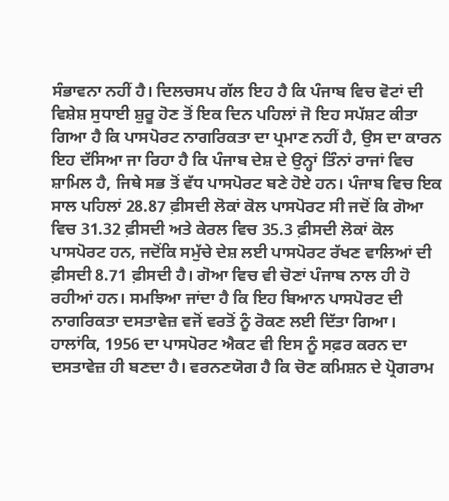ਸੰਭਾਵਨਾ ਨਹੀਂ ਹੈ। ਦਿਲਚਸਪ ਗੱਲ ਇਹ ਹੈ ਕਿ ਪੰਜਾਬ ਵਿਚ ਵੋਟਾਂ ਦੀ ਵਿਸ਼ੇਸ਼ ਸੁਧਾਈ ਸ਼ੁਰੂ ਹੋਣ ਤੋਂ ਇਕ ਦਿਨ ਪਹਿਲਾਂ ਜੋ ਇਹ ਸਪੱਸ਼ਟ ਕੀਤਾ ਗਿਆ ਹੈ ਕਿ ਪਾਸਪੋਰਟ ਨਾਗਰਿਕਤਾ ਦਾ ਪ੍ਰਮਾਣ ਨਹੀਂ ਹੈ, ਉਸ ਦਾ ਕਾਰਨ ਇਹ ਦੱਸਿਆ ਜਾ ਰਿਹਾ ਹੈ ਕਿ ਪੰਜਾਬ ਦੇਸ਼ ਦੇ ਉਨ੍ਹਾਂ ਤਿੰਨਾਂ ਰਾਜਾਂ ਵਿਚ ਸ਼ਾਮਿਲ ਹੈ, ਜਿਥੇ ਸਭ ਤੋਂ ਵੱਧ ਪਾਸਪੋਰਟ ਬਣੇ ਹੋਏ ਹਨ। ਪੰਜਾਬ ਵਿਚ ਇਕ ਸਾਲ ਪਹਿਲਾਂ 28.87 ਫ਼ੀਸਦੀ ਲੋਕਾਂ ਕੋਲ ਪਾਸਪੋਰਟ ਸੀ ਜਦੋਂ ਕਿ ਗੋਆ ਵਿਚ 31.32 ਫ਼ੀਸਦੀ ਅਤੇ ਕੇਰਲ ਵਿਚ 35.3 ਫ਼ੀਸਦੀ ਲੋਕਾਂ ਕੋਲ ਪਾਸਪੋਰਟ ਹਨ, ਜਦੋਂਕਿ ਸਮੁੱਚੇ ਦੇਸ਼ ਲਈ ਪਾਸਪੋਰਟ ਰੱਖਣ ਵਾਲਿਆਂ ਦੀ ਫ਼ੀਸਦੀ 8.71 ਫ਼ੀਸਦੀ ਹੈ। ਗੋਆ ਵਿਚ ਵੀ ਚੋਣਾਂ ਪੰਜਾਬ ਨਾਲ ਹੀ ਹੋ ਰਹੀਆਂ ਹਨ। ਸਮਝਿਆ ਜਾਂਦਾ ਹੈ ਕਿ ਇਹ ਬਿਆਨ ਪਾਸਪੋਰਟ ਦੀ ਨਾਗਰਿਕਤਾ ਦਸਤਾਵੇਜ਼ ਵਜੋਂ ਵਰਤੋਂ ਨੂੰ ਰੋਕਣ ਲਈ ਦਿੱਤਾ ਗਿਆ। ਹਾਲਾਂਕਿ, 1956 ਦਾ ਪਾਸਪੋਰਟ ਐਕਟ ਵੀ ਇਸ ਨੂੰ ਸਫ਼ਰ ਕਰਨ ਦਾ ਦਸਤਾਵੇਜ਼ ਹੀ ਬਣਦਾ ਹੈ। ਵਰਨਣਯੋਗ ਹੈ ਕਿ ਚੋਣ ਕਮਿਸ਼ਨ ਦੇ ਪ੍ਰੋਗਰਾਮ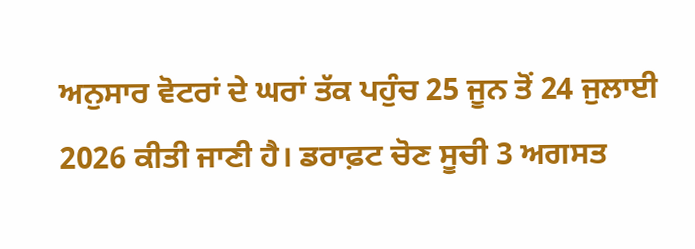ਅਨੁਸਾਰ ਵੋਟਰਾਂ ਦੇ ਘਰਾਂ ਤੱਕ ਪਹੁੰਚ 25 ਜੂਨ ਤੋਂ 24 ਜੁਲਾਈ 2026 ਕੀਤੀ ਜਾਣੀ ਹੈ। ਡਰਾਫ਼ਟ ਚੋਣ ਸੂਚੀ 3 ਅਗਸਤ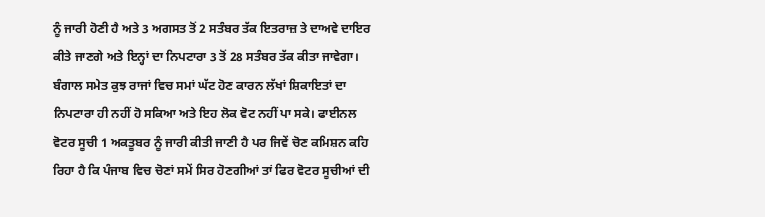ਨੂੰ ਜਾਰੀ ਹੋਣੀ ਹੈ ਅਤੇ 3 ਅਗਸਤ ਤੋਂ 2 ਸਤੰਬਰ ਤੱਕ ਇਤਰਾਜ਼ ਤੇ ਦਾਅਵੇ ਦਾਇਰ ਕੀਤੇ ਜਾਣਗੇ ਅਤੇ ਇਨ੍ਹਾਂ ਦਾ ਨਿਪਟਾਰਾ 3 ਤੋਂ 28 ਸਤੰਬਰ ਤੱਕ ਕੀਤਾ ਜਾਵੇਗਾ। ਬੰਗਾਲ ਸਮੇਤ ਕੁਝ ਰਾਜਾਂ ਵਿਚ ਸਮਾਂ ਘੱਟ ਹੋਣ ਕਾਰਨ ਲੱਖਾਂ ਸ਼ਿਕਾਇਤਾਂ ਦਾ ਨਿਪਟਾਰਾ ਹੀ ਨਹੀਂ ਹੋ ਸਕਿਆ ਅਤੇ ਇਹ ਲੋਕ ਵੋਟ ਨਹੀਂ ਪਾ ਸਕੇ। ਫਾਈਨਲ ਵੋਟਰ ਸੂਚੀ 1 ਅਕਤੂਬਰ ਨੂੰ ਜਾਰੀ ਕੀਤੀ ਜਾਣੀ ਹੈ ਪਰ ਜਿਵੇਂ ਚੋਣ ਕਮਿਸ਼ਨ ਕਹਿ ਰਿਹਾ ਹੈ ਕਿ ਪੰਜਾਬ ਵਿਚ ਚੋਣਾਂ ਸਮੇਂ ਸਿਰ ਹੋਣਗੀਆਂ ਤਾਂ ਫਿਰ ਵੋਟਰ ਸੂਚੀਆਂ ਦੀ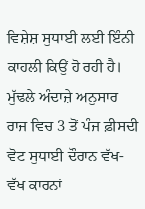ਵਿਸ਼ੇਸ਼ ਸੁਧਾਈ ਲਈ ਇੰਨੀ ਕਾਹਲੀ ਕਿਉਂ ਹੋ ਰਹੀ ਹੈ। ਮੁੱਢਲੇ ਅੰਦਾਜ਼ੇ ਅਨੁਸਾਰ ਰਾਜ ਵਿਚ 3 ਤੋਂ ਪੰਜ ਫ਼ੀਸਦੀ ਵੋਟ ਸੁਧਾਈ ਦੌਰਾਨ ਵੱਖ-ਵੱਖ ਕਾਰਨਾਂ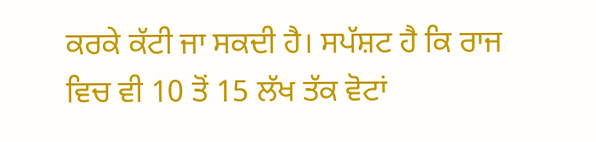ਕਰਕੇ ਕੱਟੀ ਜਾ ਸਕਦੀ ਹੈ। ਸਪੱਸ਼ਟ ਹੈ ਕਿ ਰਾਜ ਵਿਚ ਵੀ 10 ਤੋਂ 15 ਲੱਖ ਤੱਕ ਵੋਟਾਂ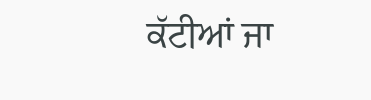ਕੱਟੀਆਂ ਜਾ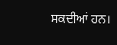ਸਕਦੀਆਂ ਹਨ।